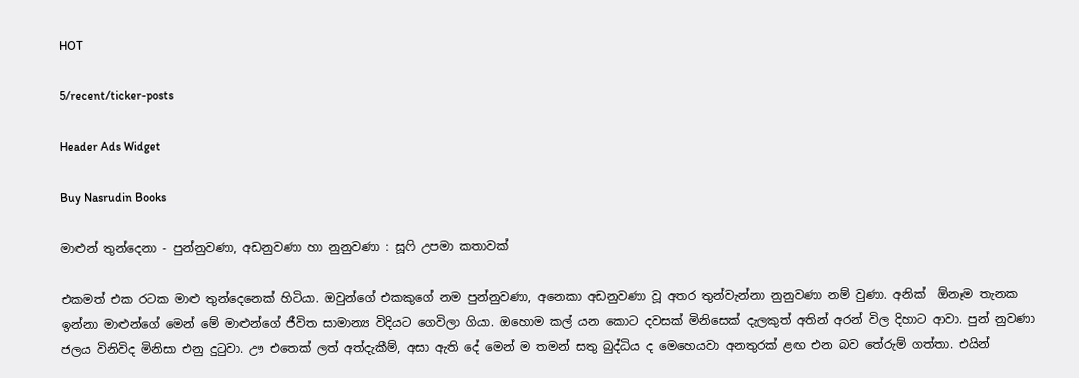HOT

5/recent/ticker-posts

Header Ads Widget

Buy Nasrudin Books

මාළුන් තුන්දෙනා - පුන්නුවණා, අඩනුවණා හා නුනුවණා : සූෆි උපමා කතාවක්

එකමත් එක රටක මාළු තුන්දෙනෙක් හිටියා. ඔවුන්ගේ එකකුගේ නම පුන්නුවණා, අනෙකා අඩනුවණා වූ අතර තුන්වැන්නා නුනුවණා නම් වුණා. අනික්  ඕනෑම තැනක ඉන්නා මාළුන්ගේ මෙන් මේ මාළුන්ගේ ජීවිත සාමාන්‍ය විදියට ගෙවිලා ගියා. ඔහොම කල් යන කොට දවසක් මිනිසෙක් දැලකුත් අතින් අරන් විල දිහාට ආවා. පුන් නුවණා ජලය විනිවිද මිනිසා එනු දුටුවා. ඌ එතෙක් ලත් අත්දැකීම්, අසා ඇති දේ මෙන් ම තමන් සතු බුද්ධිය ද මෙහෙයවා අනතුරක් ළඟ එන බව තේරුම් ගත්තා. එයින්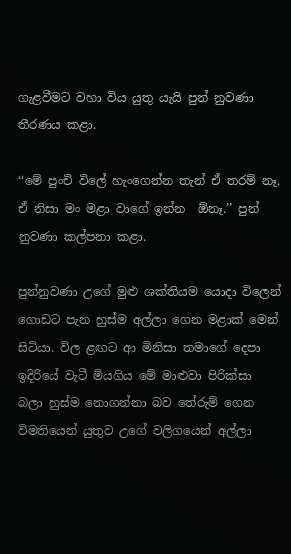ගැළවීමට වහා විය යුතු යැයි පුන් නුවණා තීරණය කළා.

‘‘මේ පුංචි විලේ හැංගෙන්න තැන් ඒ තරම් නෑ. ඒ නිසා මං මළා වාගේ ඉන්න  ඕනෑ.’’ පුන් නුවණා කල්පනා කළා.

පුන්නුවණා උගේ මුළු ශක්තියම යොදා විලෙන් ගොඩට පැන හුස්ම අල්ලා ගෙන මළාක් මෙන් සිටියා. විල ළඟට ආ මිනිසා තමාගේ දෙපා ඉදිරියේ වැටී මියගිය මේ මාළුවා පිරික්සා බලා හුස්ම නොගන්නා බව තේරුම් ගෙන විමතියෙන් යුතුව උගේ වලිගයෙන් අල්ලා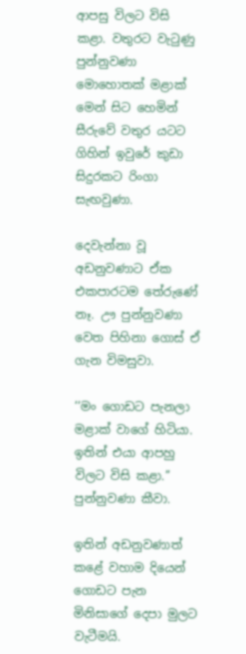ආපසු විලට විසි කළා. වතුරට වැටුණු පුන්නුවණා මොහොතක් මළාක් මෙන් සිට හෙමින් සීරුවේ වතුර යටට ගිහින් ඉවුරේ කුඩා සිදුරකට රිංගා සැඟවුණා.

දෙවැන්නා වූ අඩනුවණාට ඒක එකපාරටම තේරුණේ නෑ. ඌ පුන්නුවණා වෙත පිහිනා ගොස් ඒ ගැන විමසුවා.

‘‘මං ගොඩට පැනලා මළාක් වාගේ හිටියා. ඉතින් එයා ආපහු විලට විසි කළා.’’ පුන්නුවණා කීවා.

ඉතින් අඩනුවණාත් කළේ වහාම දියෙන් ගොඩට පැන මිනිසාගේ දෙපා මුලට වැටීමයි.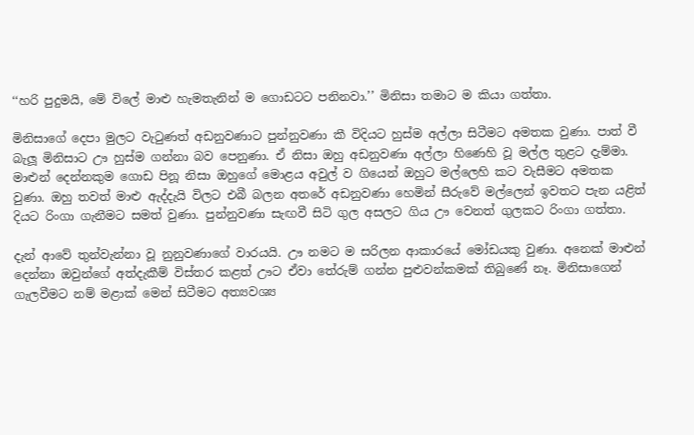‘‘හරි පුදුමයි, මේ විලේ මාළු හැමතැනින් ම ගොඩටට පනිනවා.’’ මිනිසා තමාට ම කියා ගත්තා.

මිනිසාගේ දෙපා මුලට වැටුණත් අඩනුවණාට පුන්නුවණා කී විදියට හුස්ම අල්ලා සිටීමට අමතක වුණා. පාත් වී බැලූ මිනිසාට ඌ හුස්ම ගන්නා බව පෙනුණා. ඒ නිසා ඔහු අඩනුවණා අල්ලා හිණෙහි වූ මල්ල තුළට දැම්මා. මාළුන් දෙන්නකුම ගොඩ පිනූ නිසා ඔහුගේ මොළය අවුල් ව ගියෙන් ඔහුට මල්ලෙහි කට වැසීමට අමතක වුණා. ඔහු තවත් මාළු ඇද්දැයි විලට එබී බලන අතරේ අඩනුවණා හෙමින් සීරුවේ මල්ලෙන් ඉවතට පැන යළිත් දියට රිංගා ගැනීමට සමත් වුණා. පුන්නුවණා සැඟවී සිටි ගුල අසලට ගිය ඌ වෙනත් ගුලකට රිංගා ගත්තා.

දැන් ආවේ තුන්වැන්නා වූ නුනුවණාගේ වාරයයි. ඌ නමට ම සරිලන ආකාරයේ මෝඩයකු වුණා. අනෙක් මාළුන් දෙන්නා ඔවුන්ගේ අත්දැකීම් විස්තර කළත් ඌට ඒවා තේරුම් ගන්න පුළුවන්කමක් තිබුණේ නෑ. මිනිසාගෙන් ගැලවීමට නම් මළාක් මෙන් සිටීමට අත්‍යවශ්‍ය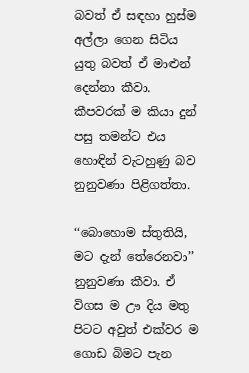බවත් ඒ සඳහා හුස්ම අල්ලා ගෙන සිටිය යුතු බවත් ඒ මාළුන් දෙන්නා කීවා. කීපවරක් ම කියා දුන් පසු තමන්ට එය හොඳින් වැටහුණු බව නුනුවණා පිළිගත්තා.

‘‘බොහොම ස්තුතියි, මට දැන් තේරෙනවා’’ නුනුවණා කීවා. ඒ විගස ම ඌ දිය මතු පිටට අවුත් එක්වර ම ගොඩ බිමට පැන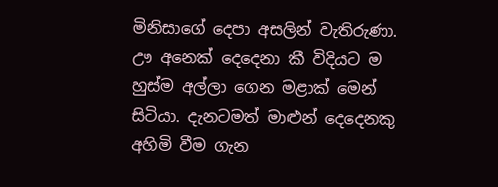මිනිසාගේ දෙපා අසලින් වැතිරුණා. ඌ අනෙක් දෙදෙනා කී විදියට ම හුස්ම අල්ලා ගෙන මළාක් මෙන් සිටියා. දැනටමත් මාළුන් දෙදෙනකු අහිමි වීම ගැන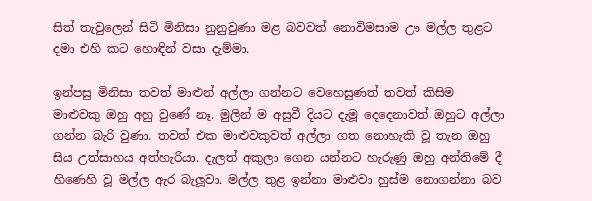සිත් තැවුලෙන් සිටි මිනිසා නුනුවුණා මළ බවවත් නොවිමසාම ඌ මල්ල තුළට දමා එහි කට හොඳින් වසා දැම්මා.

ඉන්පසු මිනිසා තවත් මාළුන් අල්ලා ගන්නට වෙහෙසුණත් තවත් කිසිම මාළුවකු ඔහු අහු වුණේ නෑ. මුලින් ම අසුවී දියට දැමූ දෙදෙනාවත් ඔහුට අල්ලා ගන්න බැරි වුණා. තවත් එක මාළුවකුවත් අල්ලා ගත නොහැකි වූ තැන ඔහු සිය උත්සාහය අත්හැරියා. දැලත් අකුලා ගෙන යන්නට හැරුණු ඔහු අන්තිමේ දී හිණෙහි වූ මල්ල ඇර බැලූවා. මල්ල තුළ ඉන්නා මාළුවා හුස්ම නොගන්නා බව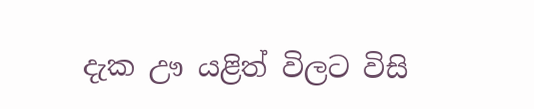දැක ඌ යළිත් විලට විසි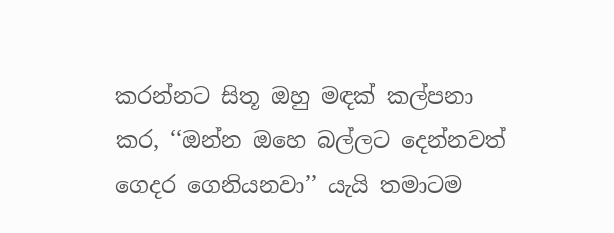කරන්නට සිතූ ඔහු මඳක් කල්පනා කර, ‘‘ඔන්න ඔහෙ බල්ලට දෙන්නවත් ගෙදර ගෙනියනවා’’ යැයි තමාටම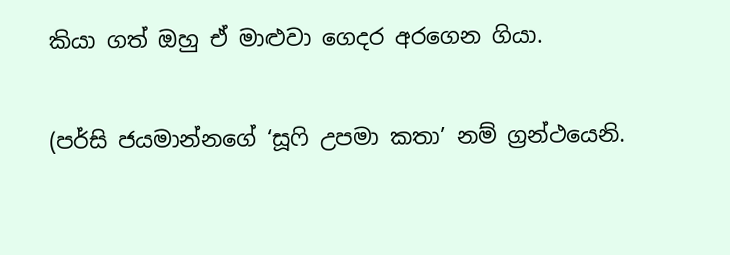කියා ගත් ඔහු ඒ මාළුවා ගෙදර අරගෙන ගියා.

(පර්සි ජයමාන්නගේ ‘සූෆි උපමා කතා’ නම් ග්‍රන්ථයෙනි.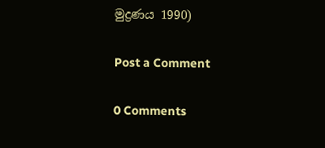මුද්‍රණය 1990)

Post a Comment

0 Comments